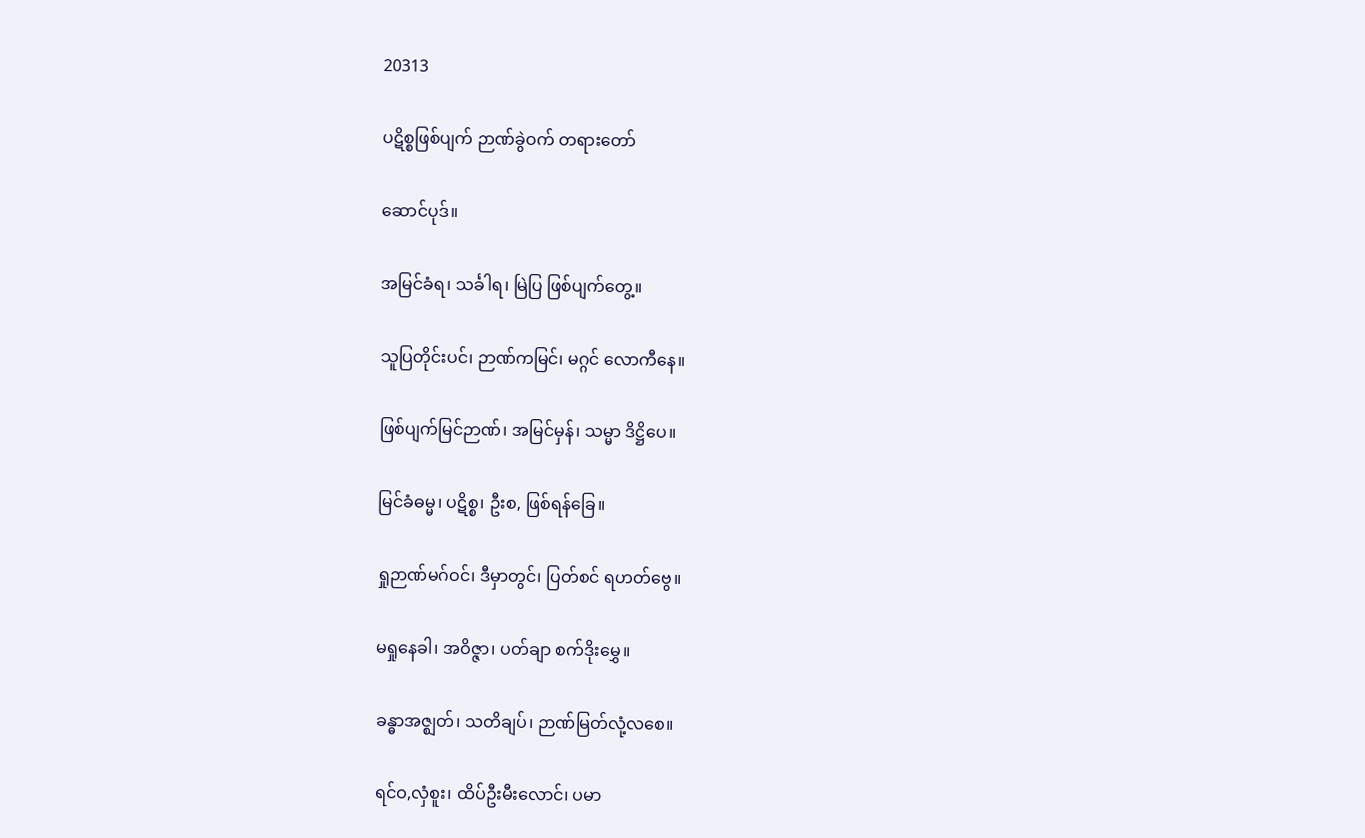20313

ပဋိစ္စဖြစ်ပျက် ဉာဏ်ခွဲဝက် တရားတော်

ဆောင်ပုဒ်။

အမြင်ခံရ၊ သင်္ခါရ၊ မြဲပြ ဖြစ်ပျက်တွေ့။

သူပြတိုင်းပင်၊ ဉာဏ်ကမြင်၊ မဂ္ဂင် လောကီနေ။

ဖြစ်ပျက်မြင်ဉာဏ်၊ အမြင်မှန်၊ သမ္မာ ဒိဋ္ဌိပေ။

မြင်ခံဓမ္မ၊ ပဋိစ္စ၊ ဦးစ, ဖြစ်ရန်ခြေ။

ရှုဉာဏ်မဂ်ဝင်၊ ဒီမှာတွင်၊ ပြတ်စင် ရဟတ်ဗွေ။

မရှုနေခါ၊ အဝိဇ္ဇာ၊ ပတ်ချာ စက်ဒိုးမွှေ။

ခန္ဓာအဇ္ဈတ်၊ သတိချပ်၊ ဉာဏ်မြတ်လုံ့လစေ။

ရင်ဝ,လှံစူး၊ ထိပ်ဦးမီးလောင်၊ ပမာ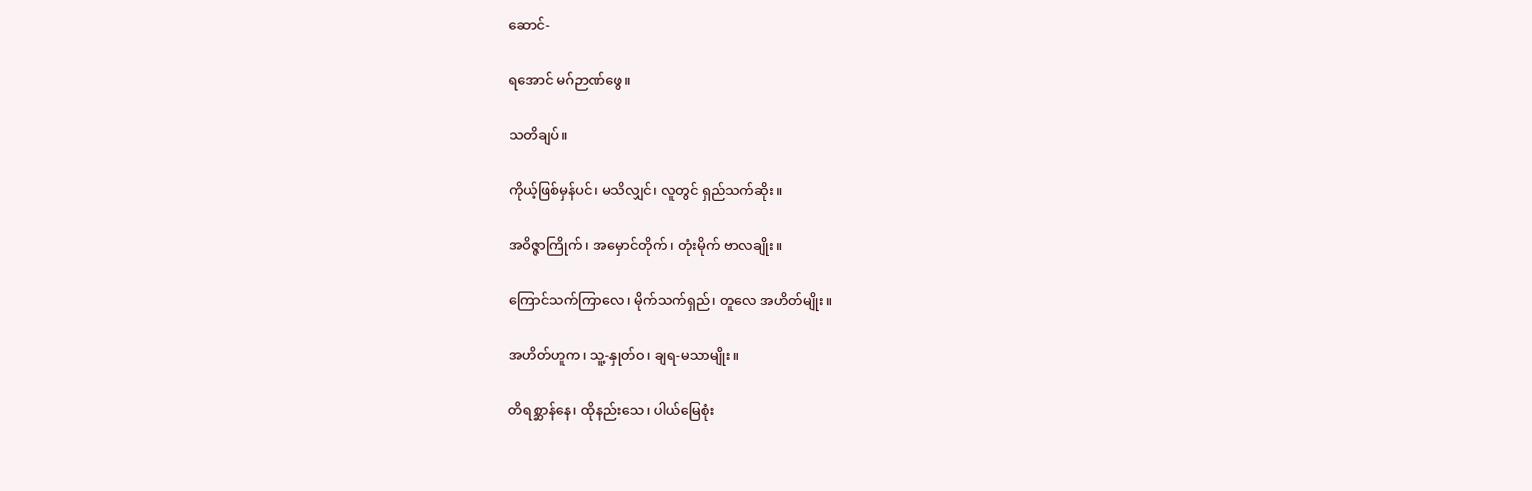ဆောင်-

ရအောင် မဂ်ဉာဏ်ဖွေ။

သတိချပ်။

ကိုယ့်ဖြစ်မှန်ပင်၊ မသိလျှင်၊ လူတွင် ရှည်သက်ဆိုး။

အဝိဇ္ဇာကြိုက်၊ အမှောင်တိုက်၊ တုံးမိုက် ဗာလချိုး။

ကြောင်သက်ကြာလေ၊ မိုက်သက်ရှည်၊ တူလေ အဟိတ်မျိုး။

အဟိတ်ဟူက၊ သူ့-နှုတ်ဝ၊ ချရ-မသာမျိုး။

တိရစ္ဆာန်နေ၊ ထိုနည်းသေ၊ ပါယ်မြေစုံး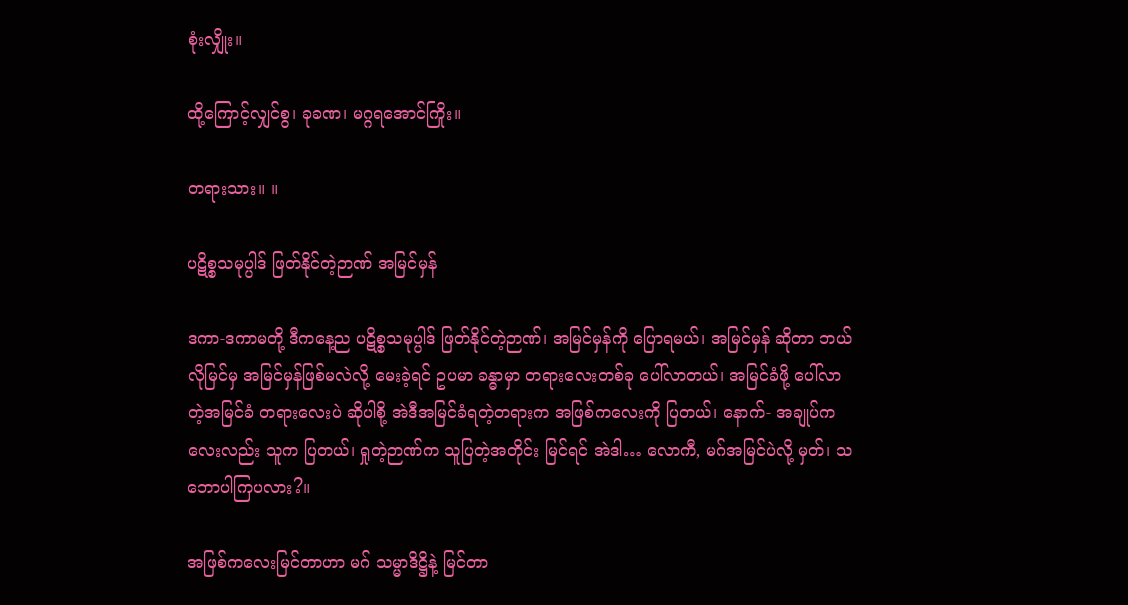စုံးလျှိုး။

ထို့ကြောင့်လျှင်စွ၊ ခုခဏ၊ မဂ္ဂရအောင်ကြိုး။

တရားသား။ ။

ပဋိစ္စသမုပ္ပါဒ် ဖြတ်နိုင်တဲ့ဉာဏ် အမြင်မှန်

ဒကာ-ဒကာမတို့ ဒီကနေ့ည ပဋိစ္စသမုပ္ပါဒ် ဖြတ်နိုင်တဲ့ဉာဏ်၊ အမြင်မှန်ကို ပြောရမယ်၊ အမြင်မှန် ဆိုတာ ဘယ်လိုမြင်မှ အမြင်မှန်ဖြစ်မလဲလို့ မေးခဲ့ရင် ဥပမာ ခန္ဓာမှာ တရားလေးတစ်ခု ပေါ်လာတယ်၊ အမြင်ခံဖို့ ပေါ်လာတဲ့အမြင်ခံ တရားလေးပဲ ဆိုပါစို့ အဲဒီအမြင်ခံရတဲ့တရားက အဖြစ်ကလေးကို ပြတယ်၊ နောက်- အချုပ်ကလေးလည်း သူက ပြတယ်၊ ရှုတဲ့ဉာဏ်က သူပြတဲ့အတိုင်း မြင်ရင် အဲဒါ… လောကီ, မဂ်အမြင်ပဲလို့ မှတ်၊ သဘောပါကြပလား?။

အဖြစ်ကလေးမြင်တာဟာ မဂ် သမ္မာဒိဋ္ဌိနဲ့ မြင်တာ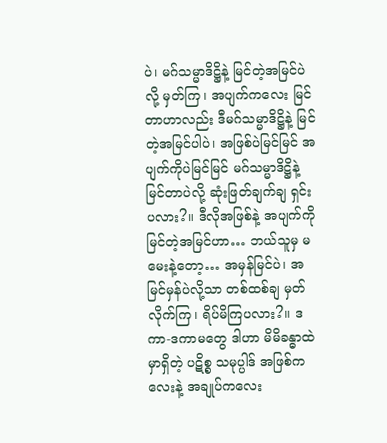ပဲ၊ မဂ်သမ္မာဒိဋ္ဌိနဲ့ မြင်တဲ့အမြင်ပဲလို့ မှတ်ကြ၊ အပျက်ကလေး မြင်တာဟာလည်း ဒီမဂ်သမ္မာဒိဋ္ဌိနဲ့ မြင်တဲ့အမြင်ပါပဲ၊ အဖြစ်ပဲမြင်မြင် အပျက်ကိုပဲမြင်မြင် မဂ်သမ္မာဒိဋ္ဌိနဲ့ မြင်တာပဲလို့ ဆုံးဖြတ်ချက်ချ ရှင်းပလား?။ ဒီလိုအဖြစ်နဲ့ အပျက်ကို မြင်တဲ့အမြင်ဟာ… ဘယ်သူမှ မမေးနဲ့တော့… အမှန်မြင်ပဲ၊ အမြင်မှန်ပဲလို့သာ တစ်ထစ်ချ မှတ်လိုက်ကြ၊ ရိပ်မိကြပလား?။ ဒကာ-ဒကာမတွေ ဒါဟာ မိမိခန္ဓာထဲမှာရှိတဲ့ ပဋိစ္စ သမုပ္ပါဒ် အဖြစ်ကလေးနဲ့ အချုပ်ကလေး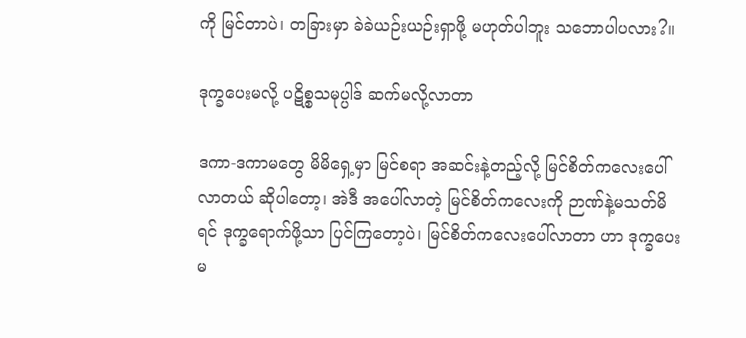ကို မြင်တာပဲ၊ တခြားမှာ ခဲခဲယဉ်းယဉ်းရှာဖို့ မဟုတ်ပါဘူး သဘောပါပလား?။

ဒုက္ခပေးမလို့ ပဋိစ္စသမုပ္ပါဒ် ဆက်မလို့လာတာ

ဒကာ-ဒကာမတွေ မိမိရှေ့မှာ မြင်စရာ အဆင်းနဲ့တည့်လို့ မြင်စိတ်ကလေးပေါ်လာတယ် ဆိုပါတော့၊ အဲဒီ အပေါ်လာတဲ့ မြင်စိတ်ကလေးကို ဉာဏ်နဲ့မသတ်မိရင် ဒုက္ခရောက်ဖို့သာ ပြင်ကြတော့ပဲ၊ မြင်စိတ်ကလေးပေါ်လာတာ ဟာ ဒုက္ခပေးမ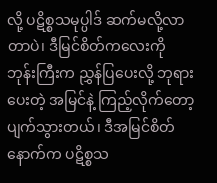လို့ ပဋိစ္စသမုပ္ပါဒ် ဆက်မလို့လာတာပဲ၊ ဒီမြင်စိတ်ကလေးကို ဘုန်းကြီးက ညွှန်ပြပေးလို့ ဘုရားပေးတဲ့ အမြင်နဲ့ ကြည့်လိုက်တော့ ပျက်သွားတယ်၊ ဒီအမြင်စိတ် နောက်က ပဋိစ္စသ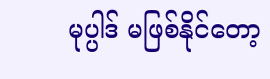မုပ္ပါဒ် မဖြစ်နိုင်တော့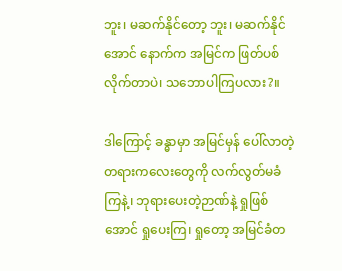ဘူး၊ မဆက်နိုင်တော့ ဘူး၊ မဆက်နိုင်အောင် နောက်က အမြင်က ဖြတ်ပစ်လိုက်တာပဲ၊ သဘောပါကြပလား?။

ဒါကြောင့် ခန္ဓာမှာ အမြင်မှန် ပေါ်လာတဲ့ တရားကလေးတွေကို လက်လွတ်မခံကြနဲ့၊ ဘုရားပေးတဲ့ဉာဏ်နဲ့ ရှုဖြစ်အောင် ရှုပေးကြ၊ ရှုတော့ အမြင်ခံတ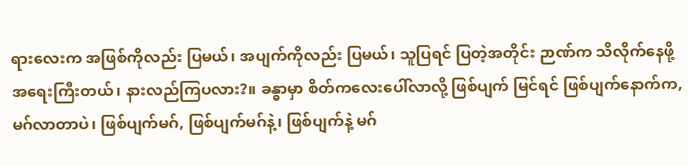ရားလေးက အဖြစ်ကိုလည်း ပြမယ်၊ အပျက်ကိုလည်း ပြမယ်၊ သူပြရင် ပြတဲ့အတိုင်း ဉာဏ်က သိလိုက်နေဖို့ အရေးကြီးတယ်၊ နားလည်ကြပလား?။ ခန္ဓာမှာ စိတ်ကလေးပေါ်လာလို့ ဖြစ်ပျက် မြင်ရင် ဖြစ်ပျက်နောက်က, မဂ်လာတာပဲ၊ ဖြစ်ပျက်မဂ်, ဖြစ်ပျက်မဂ်နဲ့၊ ဖြစ်ပျက်နဲ့ မဂ်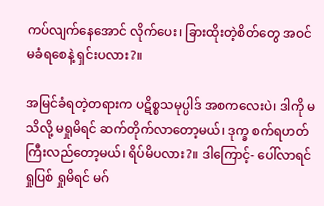ကပ်လျက်နေအောင် လိုက်ပေး၊ ခြားထိုးတဲ့စိတ်တွေ အဝင်မခံရစေနဲ့ ရှင်းပလား?။

အမြင်ခံရတဲ့တရားက ပဋိစ္စသမုပ္ပါဒ် အစကလေးပဲ၊ ဒါကို မသိလို့ မရှုမိရင် ဆက်တိုက်လာတော့မယ်၊ ဒုက္ခ စက်ရဟတ်ကြီးလည်တော့မယ်၊ ရိပ်မိပလား?။ ဒါကြောင့်- ပေါ်လာရင် ရှုပြစ် ရှုမိရင် မဂ်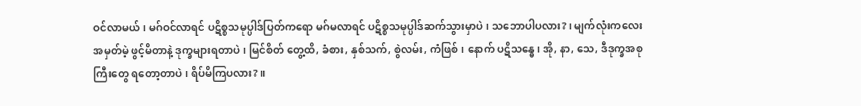ဝင်လာမယ်၊ မဂ်ဝင်လာရင် ပဋိစ္စသမုပ္ပါဒ်ပြတ်ကရော မဂ်မလာရင် ပဋိစ္စသမုပ္ပါဒ်ဆက်သွားမှာပဲ၊ သဘောပါပလား?၊ မျက်လုံးကလေး အမှတ်မဲ့ ဖွင့်မိတာနဲ့ ဒုက္ခများရတာပဲ၊ မြင်စိတ် တွေ့ထိ, ခံစား, နှစ်သက်, စွဲလမ်း, ကံဖြစ်၊ နောက် ပဋိသန္ဓေ၊ အို, နာ, သေ, ဒီဒုက္ခအစုကြီးတွေ ရတော့တာပဲ၊ ရိပ်မိကြပလား?။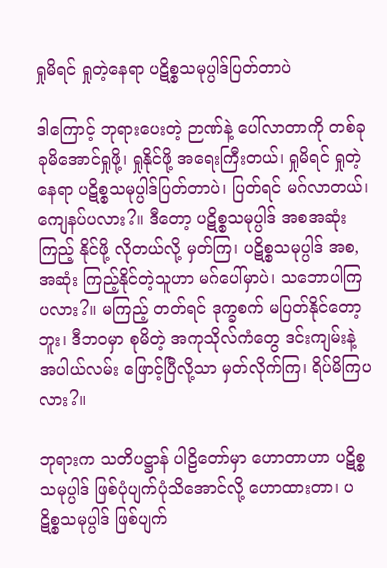ရှုမိရင် ရှုတဲ့နေရာ ပဋိစ္စသမုပ္ပါဒ်ပြတ်တာပဲ

ဒါကြောင့် ဘုရားပေးတဲ့ ဉာဏ်နဲ့ ပေါ်လာတာကို တစ်ခုခုမိအောင်ရှုဖို့၊ ရှုနိုင်ဖို့ အရေးကြီးတယ်၊ ရှုမိရင် ရှုတဲ့နေရာ ပဋိစ္စသမုပ္ပါဒ်ပြတ်တာပဲ၊ ပြတ်ရင် မဂ်လာတယ်၊ ကျေနပ်ပလား?။ ဒီတော့ ပဋိစ္စသမုပ္ပါဒ် အစအဆုံးကြည့် နိုင်ဖို့ လိုတယ်လို့ မှတ်ကြ၊ ပဋိစ္စသမုပ္ပါဒ် အစ,အဆုံး ကြည့်နိုင်တဲ့သူဟာ မဂ်ပေါ်မှာပဲ၊ သဘောပါကြပလား?။ မကြည့် တတ်ရင် ဒုက္ခစက် မပြတ်နိုင်တော့ဘူး၊ ဒီဘဝမှာ စုမိတဲ့ အကုသိုလ်ကံတွေ ဒင်းကျမ်းနဲ့ အပါယ်လမ်း ဖြောင့်ပြီလို့သာ မှတ်လိုက်ကြ၊ ရိပ်မိကြပလား?။

ဘုရားက သတိပဋ္ဌာန် ပါဠိတော်မှာ ဟောတာဟာ ပဋိစ္စသမုပ္ပါဒ် ဖြစ်ပုံပျက်ပုံသိအောင်လို့ ဟောထားတာ၊ ပဋိစ္စသမုပ္ပါဒ် ဖြစ်ပျက်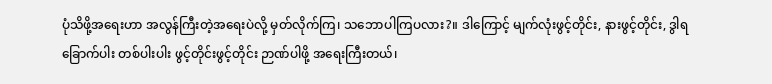ပုံသိဖို့အရေးဟာ အလွန်ကြီးတဲ့အရေးပဲလို့ မှတ်လိုက်ကြ၊ သဘောပါကြပလား?။ ဒါကြောင့် မျက်လုံးဖွင့်တိုင်း, နားဖွင့်တိုင်း, ဒွါရခြောက်ပါး တစ်ပါးပါး ဖွင့်တိုင်းဖွင့်တိုင်း ဉာဏ်ပါဖို့ အရေးကြီးတယ်၊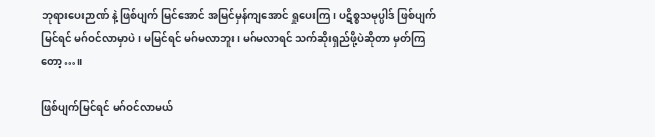ဘုရားပေးဉာဏ် နဲ့ ဖြစ်ပျက် မြင်အောင် အမြင်မှန်ကျအောင် ရှုပေးကြ၊ ပဋိစ္စသမုပ္ပါဒ် ဖြစ်ပျက်မြင်ရင် မဂ်ဝင်လာမှာပဲ၊ မမြင်ရင် မဂ်မလာဘူး၊ မဂ်မလာရင် သက်ဆိုးရှည်ဖို့ပဲဆိုတာ မှတ်ကြတော့…။

ဖြစ်ပျက်မြင်ရင် မဂ်ဝင်လာမယ်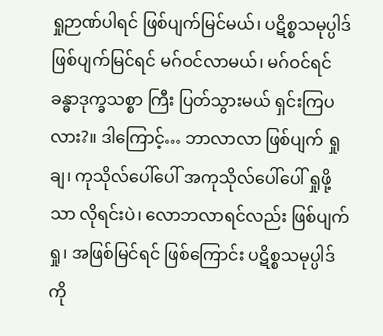ရှုဉာဏ်ပါရင် ဖြစ်ပျက်မြင်မယ်၊ ပဋိစ္စသမုပ္ပါဒ် ဖြစ်ပျက်မြင်ရင် မဂ်ဝင်လာမယ်၊ မဂ်ဝင်ရင် ခန္ဓာဒုက္ခသစ္စာ ကြီး ပြတ်သွားမယ် ရှင်းကြပလား?။ ဒါကြောင့်… ဘာလာလာ ဖြစ်ပျက် ရှုချ၊ ကုသိုလ်ပေါ်ပေါ် အကုသိုလ်ပေါ်ပေါ် ရှုဖို့သာ လိုရင်းပဲ၊ လောဘလာရင်လည်း ဖြစ်ပျက်ရှု၊ အဖြစ်မြင်ရင် ဖြစ်ကြောင်း ပဋိစ္စသမုပ္ပါဒ်ကို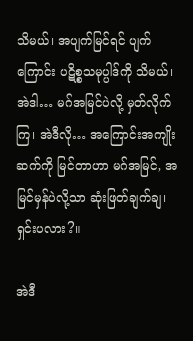သိမယ်၊ အပျက်မြင်ရင် ပျက်ကြောင်း ပဋိစ္စသမုပ္ပါဒ်ကို သိမယ်၊ အဲဒါ… မဂ်အမြင်ပဲလို့ မှတ်လိုက်ကြ၊ အဲဒီလို… အကြောင်းအကျိုးဆက်ကို မြင်တာဟာ မဂ်အမြင်, အမြင်မှန်ပဲလို့သာ ဆုံးဖြတ်ချက်ချ၊ ရှင်းပလား?။

အဲဒီ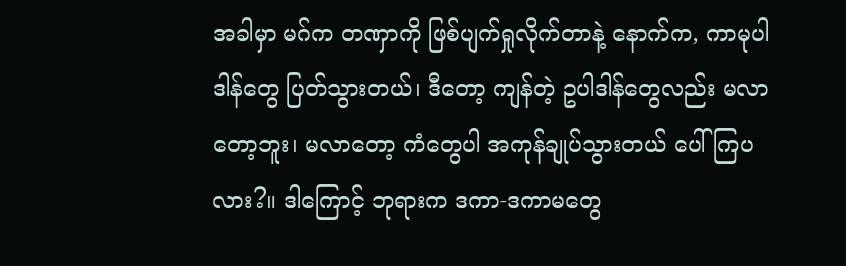အခါမှာ မဂ်က တဏှာကို ဖြစ်ပျက်ရှုလိုက်တာနဲ့ နောက်က, ကာမုပါဒါန်တွေ ပြတ်သွားတယ်၊ ဒီတော့ ကျန်တဲ့ ဥပါဒါန်တွေလည်း မလာတော့ဘူး၊ မလာတော့ ကံတွေပါ အကုန်ချုပ်သွားတယ် ပေါ်ကြပလား?။ ဒါကြောင့် ဘုရားက ဒကာ-ဒကာမတွေ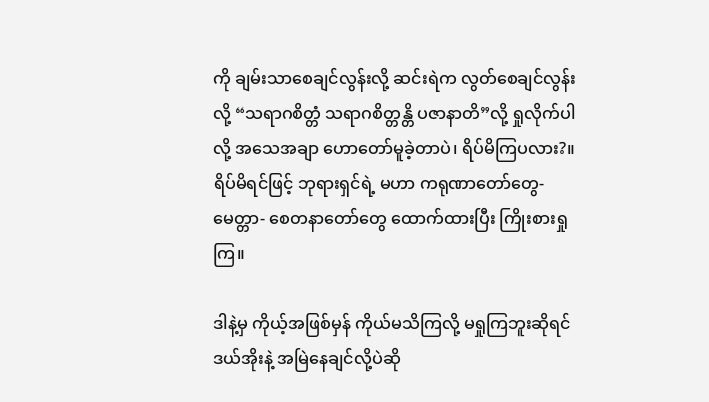ကို ချမ်းသာစေချင်လွန်းလို့ ဆင်းရဲက လွတ်စေချင်လွန်းလို့ “သရာဂစိတ္တံ သရာဂစိတ္တန္တိ ပဇာနာတိ”လို့ ရှုလိုက်ပါလို့ အသေအချာ ဟောတော်မူခဲ့တာပဲ၊ ရိပ်မိကြပလား?။ ရိပ်မိရင်ဖြင့် ဘုရားရှင်ရဲ့ မဟာ ကရုဏာတော်တွေ- မေတ္တာ- စေတနာတော်တွေ ထောက်ထားပြီး ကြိုးစားရှုကြ။

ဒါနဲ့မှ ကိုယ့်အဖြစ်မှန် ကိုယ်မသိကြလို့ မရှုကြဘူးဆိုရင် ဒယ်အိုးနဲ့ အမြဲနေချင်လို့ပဲဆို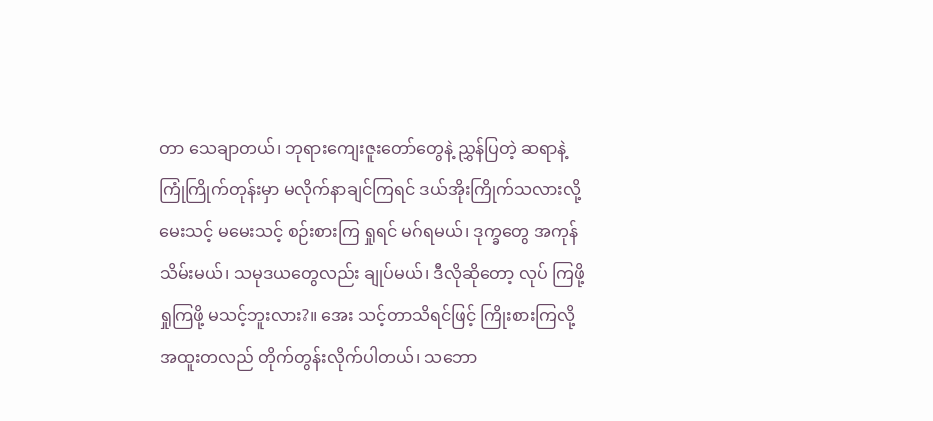တာ သေချာတယ်၊ ဘုရားကျေးဇူးတော်တွေနဲ့ ညွှန်ပြတဲ့ ဆရာနဲ့ ကြုံကြိုက်တုန်းမှာ မလိုက်နာချင်ကြရင် ဒယ်အိုးကြိုက်သလားလို့ မေးသင့် မမေးသင့် စဉ်းစားကြ ရှုရင် မဂ်ရမယ်၊ ဒုက္ခတွေ အကုန်သိမ်းမယ်၊ သမုဒယတွေလည်း ချုပ်မယ်၊ ဒီလိုဆိုတော့ လုပ် ကြဖို့ ရှုကြဖို့ မသင့်ဘူးလား?။ အေး သင့်တာသိရင်ဖြင့် ကြိုးစားကြလို့ အထူးတလည် တိုက်တွန်းလိုက်ပါတယ်၊ သဘော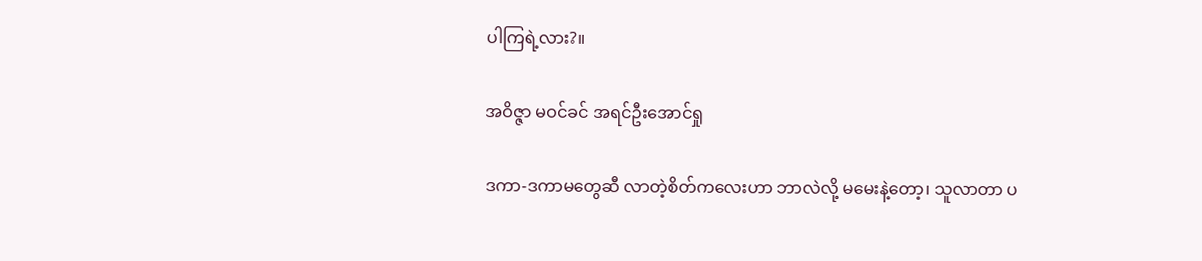ပါကြရဲ့လား?။

အဝိဇ္ဇာ မဝင်ခင် အရင်ဦးအောင်ရှု

ဒကာ-ဒကာမတွေဆီ လာတဲ့စိတ်ကလေးဟာ ဘာလဲလို့ မမေးနဲ့တော့၊ သူလာတာ ပ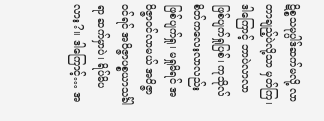ဋိစ္စသမုပ္ပါဒ်ဆက်မလို့ လာတာချည့်ပဲလို့သာ မှတ်ကြ၊ ဒါကြောင့် ဘာပဲလာလာ ဖြစ်ပျက်ရှုပြစ်၊ ကုသိုလ်စိတ်ကလေးလာလည်း ဖြစ်ပျက်ရှု၊ မရှုမိရင် အဝိဇ္ဇာဝင်လာမယ် အဝိဇ္ဇာဝင်ရင် အဝိဇ္ဇာပစ္စယာသင်္ခါရာ ဆက်မှာပဲ၊ ရိပ်မိပလား?။ ဒါကြောင့်… အ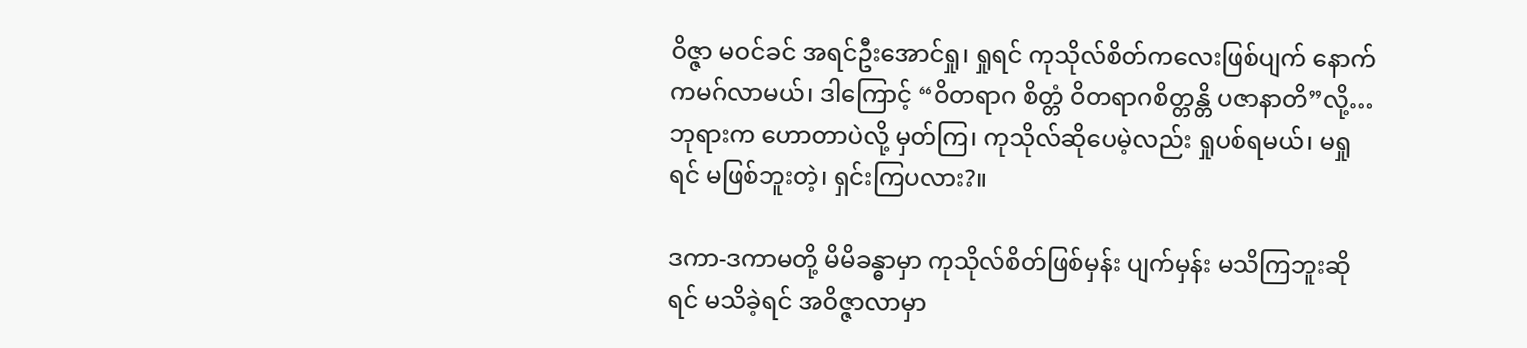ဝိဇ္ဇာ မဝင်ခင် အရင်ဦးအောင်ရှု၊ ရှုရင် ကုသိုလ်စိတ်ကလေးဖြစ်ပျက် နောက်ကမဂ်လာမယ်၊ ဒါကြောင့် “ဝိတရာဂ စိတ္တံ ဝိတရာဂစိတ္တန္တိ ပဇာနာတိ”လို့… ဘုရားက ဟောတာပဲလို့ မှတ်ကြ၊ ကုသိုလ်ဆိုပေမဲ့လည်း ရှုပစ်ရမယ်၊ မရှု ရင် မဖြစ်ဘူးတဲ့၊ ရှင်းကြပလား?။

ဒကာ-ဒကာမတို့ မိမိခန္ဓာမှာ ကုသိုလ်စိတ်ဖြစ်မှန်း ပျက်မှန်း မသိကြဘူးဆိုရင် မသိခဲ့ရင် အဝိဇ္ဇာလာမှာ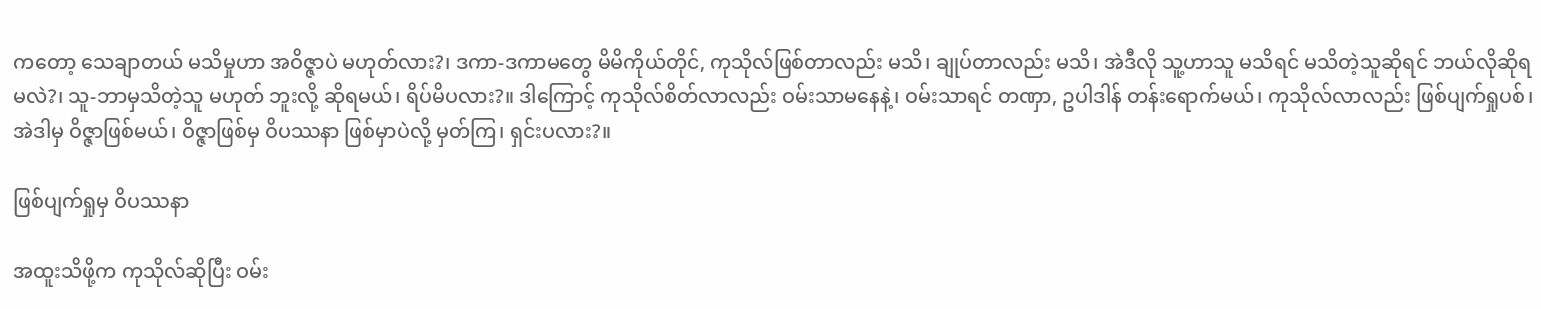ကတော့ သေချာတယ် မသိမှုဟာ အဝိဇ္ဇာပဲ မဟုတ်လား?၊ ဒကာ-ဒကာမတွေ မိမိကိုယ်တိုင်, ကုသိုလ်ဖြစ်တာလည်း မသိ၊ ချုပ်တာလည်း မသိ၊ အဲဒီလို သူ့ဟာသူ မသိရင် မသိတဲ့သူဆိုရင် ဘယ်လိုဆိုရမလဲ?၊ သူ-ဘာမှသိတဲ့သူ မဟုတ် ဘူးလို့ ဆိုရမယ်၊ ရိပ်မိပလား?။ ဒါကြောင့် ကုသိုလ်စိတ်လာလည်း ဝမ်းသာမနေနဲ့၊ ဝမ်းသာရင် တဏှာ, ဥပါဒါန် တန်းရောက်မယ်၊ ကုသိုလ်လာလည်း ဖြစ်ပျက်ရှုပစ်၊ အဲဒါမှ ဝိဇ္ဇာဖြစ်မယ်၊ ဝိဇ္ဇာဖြစ်မှ ဝိပဿနာ ဖြစ်မှာပဲလို့ မှတ်ကြ၊ ရှင်းပလား?။

ဖြစ်ပျက်ရှုမှ ဝိပဿနာ

အထူးသိဖို့က ကုသိုလ်ဆိုပြီး ဝမ်း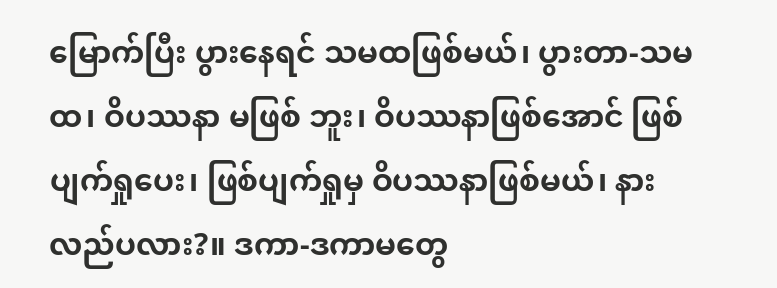မြောက်ပြီး ပွားနေရင် သမထဖြစ်မယ်၊ ပွားတာ-သမထ၊ ဝိပဿနာ မဖြစ် ဘူး၊ ဝိပဿနာဖြစ်အောင် ဖြစ်ပျက်ရှုပေး၊ ဖြစ်ပျက်ရှုမှ ဝိပဿနာဖြစ်မယ်၊ နားလည်ပလား?။ ဒကာ-ဒကာမတွေ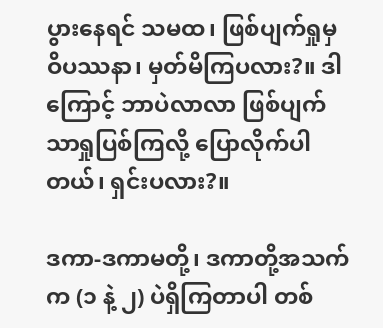ပွားနေရင် သမထ၊ ဖြစ်ပျက်ရှုမှ ဝိပဿနာ၊ မှတ်မိကြပလား?။ ဒါကြောင့် ဘာပဲလာလာ ဖြစ်ပျက်သာရှုပြစ်ကြလို့ ပြောလိုက်ပါတယ်၊ ရှင်းပလား?။

ဒကာ-ဒကာမတို့၊ ဒကာတို့အသက်က (၁ နဲ့ ၂) ပဲရှိကြတာပါ တစ်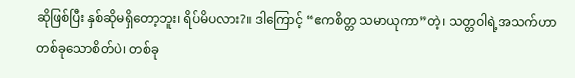ဆိုဖြစ်ပြီး နှစ်ဆိုမရှိတော့ဘူး၊ ရိပ်မိပလား?။ ဒါကြောင့် “ဧကစိတ္တ သမာယုကာ”တဲ့၊ သတ္တဝါရဲ့အသက်ဟာ တစ်ခုသောစိတ်ပဲ၊ တစ်ခု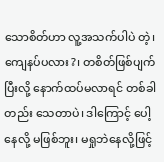သောစိတ်ဟာ လူ့အသက်ပါပဲ တဲ့၊ ကျေနပ်ပလား?၊ တစိတ်ဖြစ်ပျက်ပြီးလို့ နောက်ထပ်မလာရင် တစ်ခါတည်း သေတာပဲ၊ ဒါကြောင့် ပေါ့နေလို့ မဖြစ်ဘူး၊ မရှုဘဲနေလို့ဖြင့်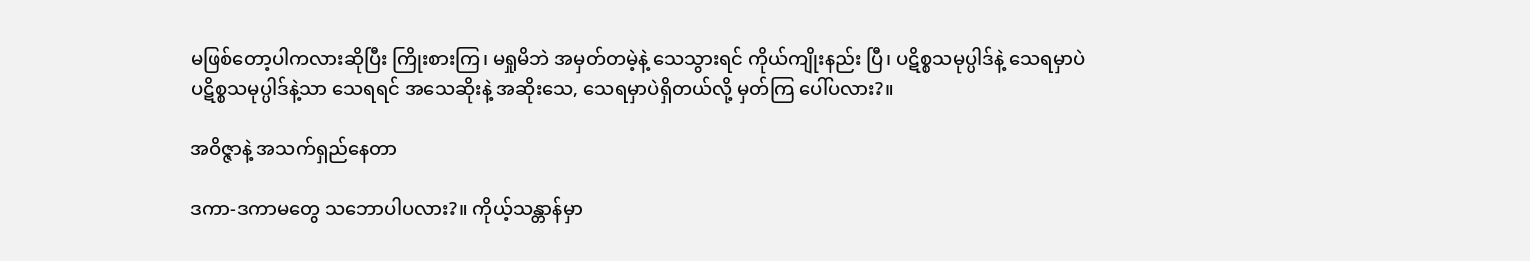မဖြစ်တော့ပါကလားဆိုပြီး ကြိုးစားကြ၊ မရှုမိဘဲ အမှတ်တမဲ့နဲ့ သေသွားရင် ကိုယ်ကျိုးနည်း ပြီ၊ ပဋိစ္စသမုပ္ပါဒ်နဲ့ သေရမှာပဲ ပဋိစ္စသမုပ္ပါဒ်နဲ့သာ သေရရင် အသေဆိုးနဲ့ အဆိုးသေ, သေရမှာပဲရှိတယ်လို့ မှတ်ကြ ပေါ်ပလား?။

အဝိဇ္ဇာနဲ့ အသက်ရှည်နေတာ

ဒကာ-ဒကာမတွေ သဘောပါပလား?။ ကိုယ့်သန္တာန်မှာ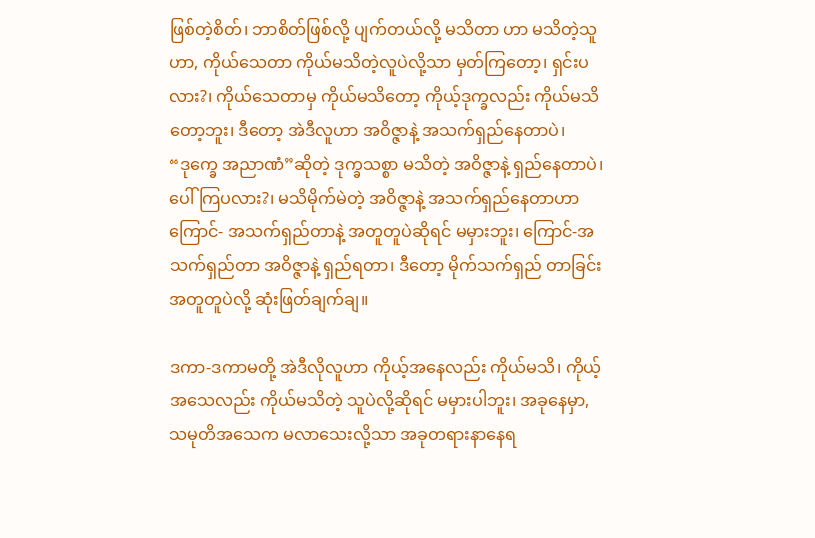ဖြစ်တဲ့စိတ်၊ ဘာစိတ်ဖြစ်လို့ ပျက်တယ်လို့ မသိတာ ဟာ မသိတဲ့သူဟာ, ကိုယ်သေတာ ကိုယ်မသိတဲ့လူပဲလို့သာ မှတ်ကြတော့၊ ရှင်းပလား?၊ ကိုယ်သေတာမှ ကိုယ်မသိတော့ ကိုယ့်ဒုက္ခလည်း ကိုယ်မသိတော့ဘူး၊ ဒီတော့ အဲဒီလူဟာ အဝိဇ္ဇာနဲ့ အသက်ရှည်နေတာပဲ၊ “ဒုက္ခေ အညာဏံ”ဆိုတဲ့ ဒုက္ခသစ္စာ မသိတဲ့ အဝိဇ္ဇာနဲ့ ရှည်နေတာပဲ၊ ပေါ်ကြပလား?၊ မသိမိုက်မဲတဲ့ အဝိဇ္ဇာနဲ့ အသက်ရှည်နေတာဟာ ကြောင်- အသက်ရှည်တာနဲ့ အတူတူပဲဆိုရင် မမှားဘူး၊ ကြောင်-အသက်ရှည်တာ အဝိဇ္ဇာနဲ့ ရှည်ရတာ၊ ဒီတော့ မိုက်သက်ရှည် တာခြင်း အတူတူပဲလို့ ဆုံးဖြတ်ချက်ချ။

ဒကာ-ဒကာမတို့ အဲဒီလိုလူဟာ ကိုယ့်အနေလည်း ကိုယ်မသိ၊ ကိုယ့်အသေလည်း ကိုယ်မသိတဲ့ သူပဲလို့ဆိုရင် မမှားပါဘူး၊ အခုနေမှာ, သမုတိအသေက မလာသေးလို့သာ အခုတရားနာနေရ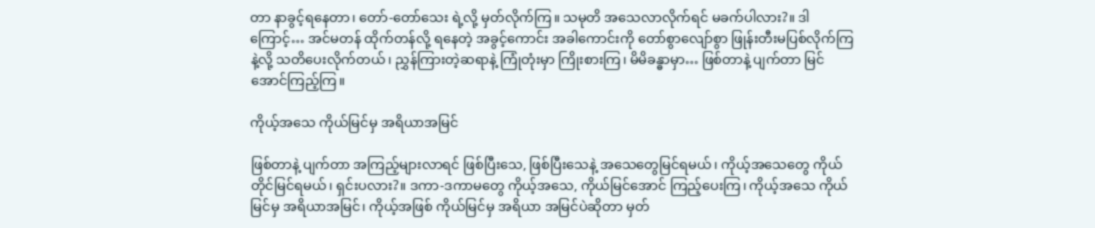တာ နာခွင့်ရနေတာ၊ တော်-တော်သေး ရဲ့လို့ မှတ်လိုက်ကြ။ သမုတိ အသေလာလိုက်ရင် မခက်ပါလား?။ ဒါကြောင့်… အင်မတန် ထိုက်တန်လို့ ရနေတဲ့ အခွင့်ကောင်း အခါကောင်းကို တော်စွာလျော်စွာ ဖြုန်းတီးမပြစ်လိုက်ကြနဲ့လို့ သတိပေးလိုက်တယ်၊ ညွှန်ကြားတဲ့ဆရာနဲ့ ကြုံတုံးမှာ ကြိုးစားကြ၊ မိမိခန္ဓာမှာ… ဖြစ်တာနဲ့ ပျက်တာ မြင်အောင်ကြည့်ကြ။

ကိုယ့်အသေ ကိုယ်မြင်မှ အရိယာအမြင်

ဖြစ်တာနဲ့ ပျက်တာ အကြည့်များလာရင် ဖြစ်ပြီးသေ, ဖြစ်ပြီးသေနဲ့ အသေတွေမြင်ရမယ်၊ ကိုယ့်အသေတွေ ကိုယ်တိုင်မြင်ရမယ်၊ ရှင်းပလား?။ ဒကာ-ဒကာမတွေ ကိုယ့်အသေ, ကိုယ်မြင်အောင် ကြည့်ပေးကြ၊ ကိုယ့်အသေ ကိုယ်မြင်မှ အရိယာအမြင်၊ ကိုယ့်အဖြစ် ကိုယ်မြင်မှ အရိယာ အမြင်ပဲဆိုတာ မှတ်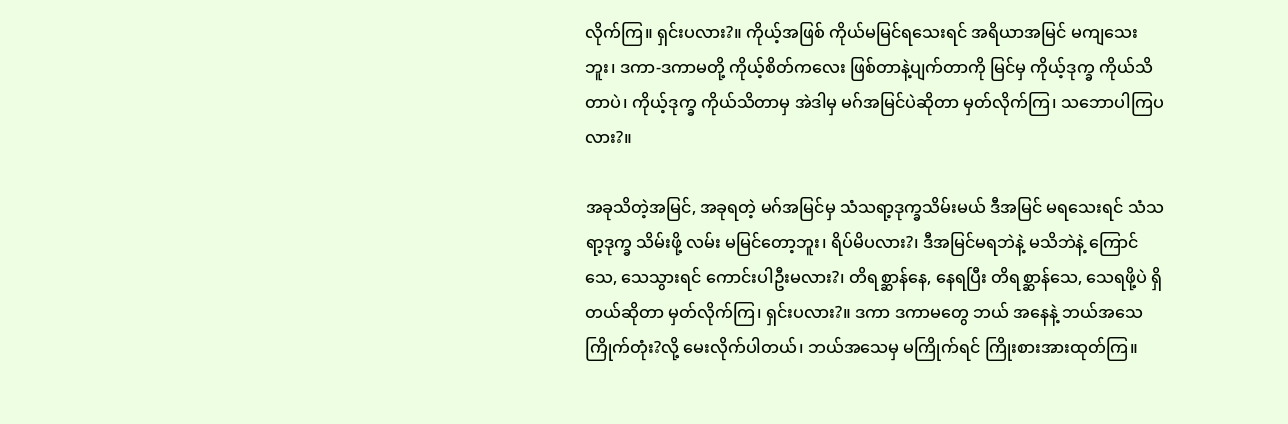လိုက်ကြ။ ရှင်းပလား?။ ကိုယ့်အဖြစ် ကိုယ်မမြင်ရသေးရင် အရိယာအမြင် မကျသေးဘူး၊ ဒကာ-ဒကာမတို့ ကိုယ့်စိတ်ကလေး ဖြစ်တာနဲ့ပျက်တာကို မြင်မှ ကိုယ့်ဒုက္ခ ကိုယ်သိတာပဲ၊ ကိုယ့်ဒုက္ခ ကိုယ်သိတာမှ အဲဒါမှ မဂ်အမြင်ပဲဆိုတာ မှတ်လိုက်ကြ၊ သဘောပါကြပလား?။

အခုသိတဲ့အမြင်, အခုရတဲ့ မဂ်အမြင်မှ သံသရာ့ဒုက္ခသိမ်းမယ် ဒီအမြင် မရသေးရင် သံသရာ့ဒုက္ခ သိမ်းဖို့ လမ်း မမြင်တော့ဘူး၊ ရိပ်မိပလား?၊ ဒီအမြင်မရဘဲနဲ့ မသိဘဲနဲ့ ကြောင်သေ, သေသွားရင် ကောင်းပါဦးမလား?၊ တိရစ္ဆာန်နေ, နေရပြီး တိရစ္ဆာန်သေ, သေရဖို့ပဲ ရှိတယ်ဆိုတာ မှတ်လိုက်ကြ၊ ရှင်းပလား?။ ဒကာ ဒကာမတွေ ဘယ် အနေနဲ့ ဘယ်အသေကြိုက်တုံး?လို့ မေးလိုက်ပါတယ်၊ ဘယ်အသေမှ မကြိုက်ရင် ကြိုးစားအားထုတ်ကြ။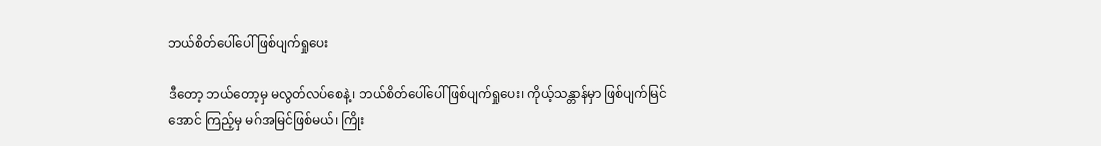ဘယ်စိတ်ပေါ်ပေါ် ဖြစ်ပျက်ရှုပေး

ဒီတော့ ဘယ်တော့မှ မလွတ်လပ်စေနဲ့၊ ဘယ်စိတ်ပေါ်ပေါ် ဖြစ်ပျက်ရှုပေး၊ ကိုယ့်သန္တာန်မှာ ဖြစ်ပျက်မြင်အောင် ကြည့်မှ မဂ်အမြင်ဖြစ်မယ်၊ ကြိုး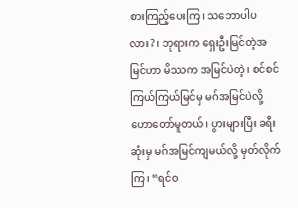စားကြည့်ပေးကြ၊ သဘောပါပလား?၊ ဘုရားက ရှေးဦးမြင်တဲ့အမြင်ဟာ မိဿက အမြင်ပဲတဲ့၊ စင်စင်ကြယ်ကြယ်မြင်မှ မဂ်အမြင်ပဲလို့ ဟောတော်မူတယ်၊ ပွားများပြီး ခရီးဆုံးမှ မဂ်အမြင်ကျမယ်လို့ မှတ်လိုက်ကြ၊ “ရင်ဝ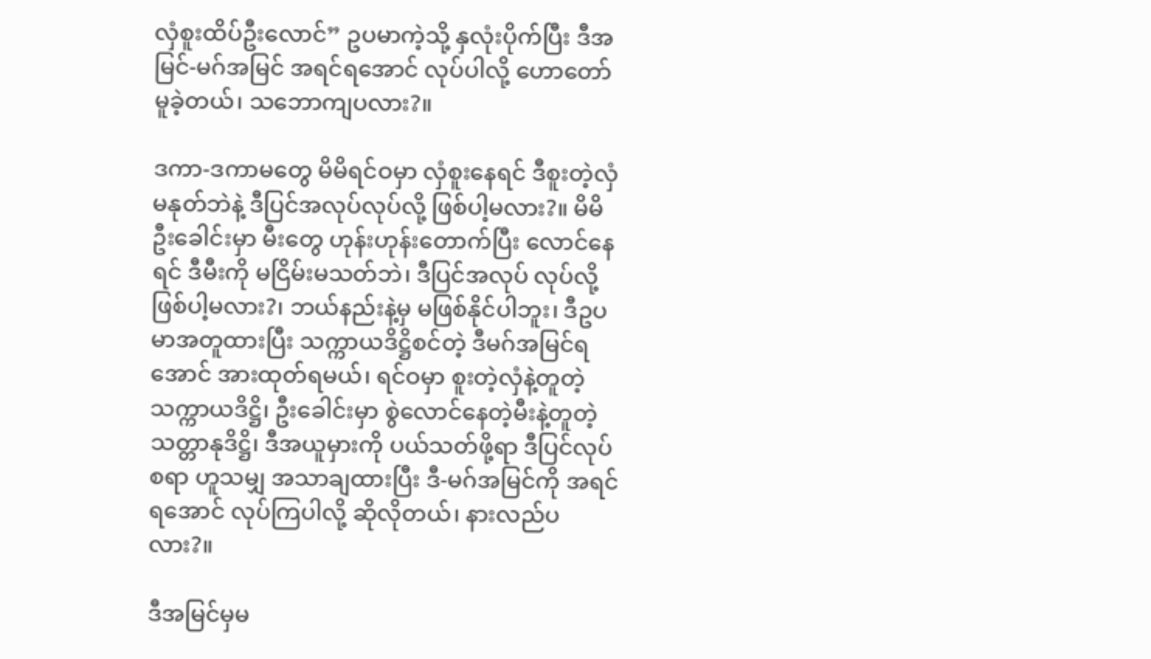လှံစူးထိပ်ဦးလောင်” ဥပမာကဲ့သို့ နှလုံးပိုက်ပြီး ဒီအမြင်-မဂ်အမြင် အရင်ရအောင် လုပ်ပါလို့ ဟောတော်မူခဲ့တယ်၊ သဘောကျပလား?။

ဒကာ-ဒကာမတွေ မိမိရင်ဝမှာ လှံစူးနေရင် ဒီစူးတဲ့လှံ မနုတ်ဘဲနဲ့ ဒီပြင်အလုပ်လုပ်လို့ ဖြစ်ပါ့မလား?။ မိမိဦးခေါင်းမှာ မီးတွေ ဟုန်းဟုန်းတောက်ပြီး လောင်နေရင် ဒီမီးကို မငြိမ်းမသတ်ဘဲ၊ ဒီပြင်အလုပ် လုပ်လို့ဖြစ်ပါ့မလား?၊ ဘယ်နည်းနဲ့မှ မဖြစ်နိုင်ပါဘူး၊ ဒီဥပမာအတူထားပြီး သက္ကာယဒိဋ္ဌိစင်တဲ့ ဒီမဂ်အမြင်ရအောင် အားထုတ်ရမယ်၊ ရင်ဝမှာ စူးတဲ့လှံနဲ့တူတဲ့ သက္ကာယဒိဋ္ဌိ၊ ဦးခေါင်းမှာ စွဲလောင်နေတဲ့မီးနဲ့တူတဲ့ သတ္တာနုဒိဋ္ဌိ၊ ဒီအယူမှားကို ပယ်သတ်ဖို့ရာ ဒီပြင်လုပ်စရာ ဟူသမျှ အသာချထားပြီး ဒီ-မဂ်အမြင်ကို အရင်ရအောင် လုပ်ကြပါလို့ ဆိုလိုတယ်၊ နားလည်ပလား?။

ဒီအမြင်မှမ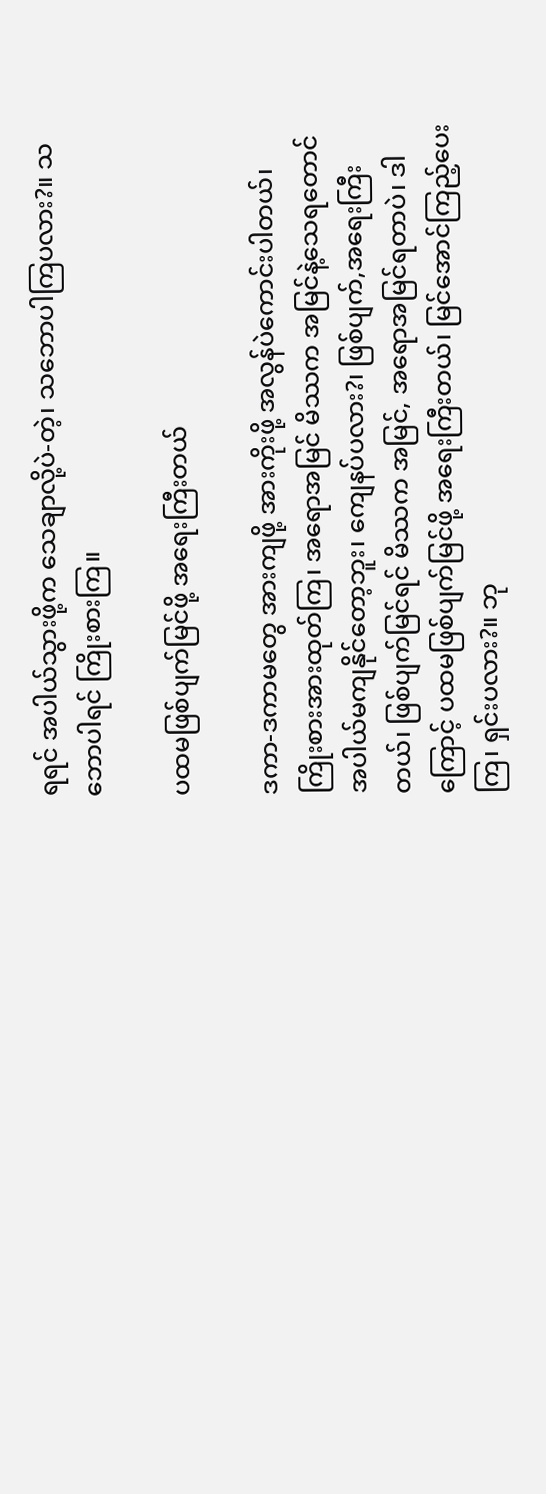ရရင် အပါယ်သွားဖို့က သေချာလို့ပဲ-တဲ့၊ သဘောပါကြပလား?။ သဘောပါရင် ကြိုးစားကြ။

ပထမဖြစ်ပျက်မြင်ဖို့ အရေးကြီးတယ်

ဒကာ-ဒကာမတွေ အားကျဖို့ အားကိုးဖို့ အလွန်ပဲကောင်းပါတယ်၊ ကြိုးစားအားထုတ်ကြ၊ အရောအမြင် မိဿက အမြင်နဲ့သေရတောင် အပါယ်မကျနိုင်တော့ဘူး၊ ကျေနပ်ပလား?၊ ဖြစ်ပျက်,အရေးကြီးတယ်၊ ဖြစ်ပျက်မြင်ရင် မိဿက အမြင်, အရောအမြင်ရတာပဲ၊ ဒါကြောင့် ပထမဖြစ်ပျက်မြင်ဖို့ အရေးကြီးတယ်၊ မြင်အောင်ကြည့်ပေးကြ၊ ရှင်းပလား?။ ဘု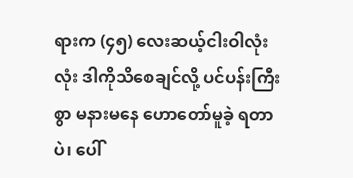ရားက (၄၅) လေးဆယ့်ငါးဝါလုံးလုံး ဒါကိုသိစေချင်လို့ ပင်ပန်းကြီးစွာ မနားမနေ ဟောတော်မူခဲ့ ရတာပဲ၊ ပေါ်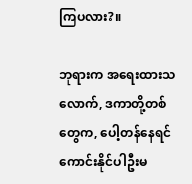ကြပလား?။

ဘုရားက အရေးထားသလောက်, ဒကာတို့တစ်တွေက, ပေါ့တန်နေရင် ကောင်းနိုင်ပါဦးမ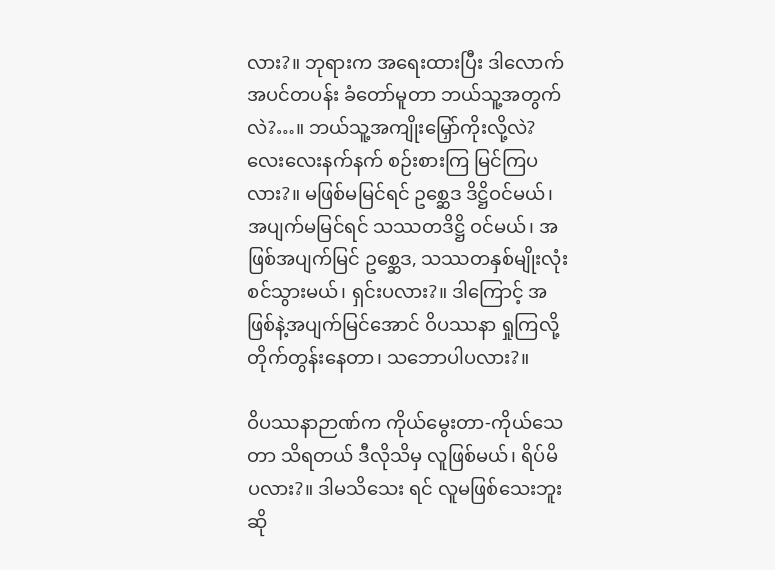လား?။ ဘုရားက အရေးထားပြီး ဒါလောက် အပင်တပန်း ခံတော်မူတာ ဘယ်သူ့အတွက်လဲ?…။ ဘယ်သူ့အကျိုးမြှော်ကိုးလို့လဲ? လေးလေးနက်နက် စဉ်းစားကြ မြင်ကြပလား?။ မဖြစ်မမြင်ရင် ဥစ္ဆေဒ ဒိဋ္ဌိဝင်မယ်၊ အပျက်မမြင်ရင် သဿတဒိဋ္ဌိ ဝင်မယ်၊ အဖြစ်အပျက်မြင် ဥစ္ဆေဒ, သဿတနှစ်မျိုးလုံး စင်သွားမယ်၊ ရှင်းပလား?။ ဒါကြောင့် အဖြစ်နဲ့အပျက်မြင်အောင် ဝိပဿနာ ရှုကြလို့ တိုက်တွန်းနေတာ၊ သဘောပါပလား?။

ဝိပဿနာဉာဏ်က ကိုယ်မွေးတာ-ကိုယ်သေတာ သိရတယ် ဒီလိုသိမှ လူဖြစ်မယ်၊ ရိပ်မိပလား?။ ဒါမသိသေး ရင် လူမဖြစ်သေးဘူး ဆို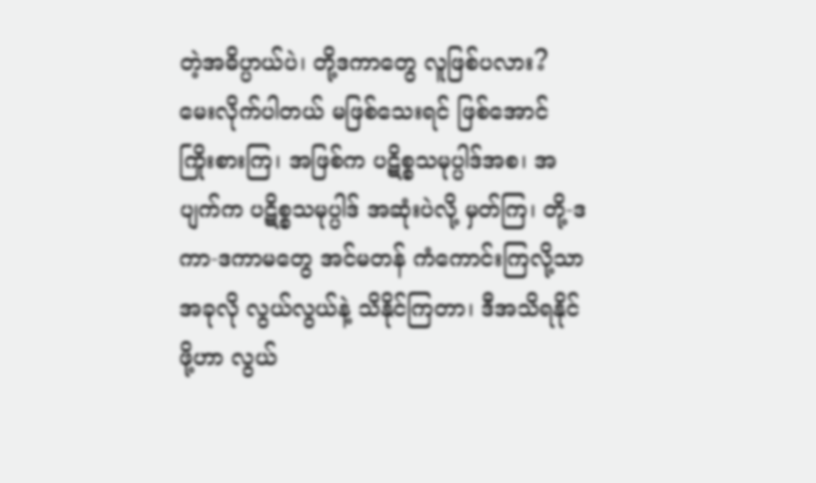တဲ့အဓိပ္ပာယ်ပဲ၊ တို့ဒကာတွေ လူဖြစ်ပလား? မေးလိုက်ပါတယ် မဖြစ်သေးရင် ဖြစ်အောင် ကြိုးစားကြ၊ အဖြစ်က ပဋိစ္စသမုပ္ပါဒ်အစ၊ အပျက်က ပဋိစ္စသမုပ္ပါဒ် အဆုံးပဲလို့ မှတ်ကြ၊ တို့-ဒကာ-ဒကာမတွေ အင်မတန် ကံကောင်းကြလို့သာ အခုလို လွယ်လွယ်နဲ့ သိနိုင်ကြတာ၊ ဒီအသိရနိုင်ဖို့ဟာ လွယ်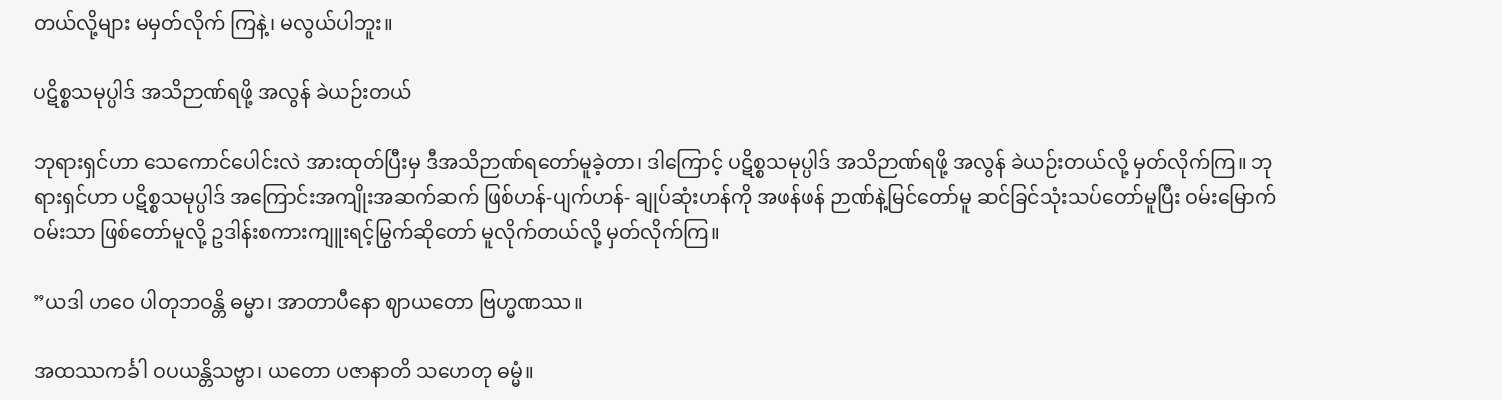တယ်လို့များ မမှတ်လိုက် ကြနဲ့၊ မလွယ်ပါဘူး။

ပဋိစ္စသမုပ္ပါဒ် အသိဉာဏ်ရဖို့ အလွန် ခဲယဉ်းတယ်

ဘုရားရှင်ဟာ သေကောင်ပေါင်းလဲ အားထုတ်ပြီးမှ ဒီအသိဉာဏ်ရတော်မူခဲ့တာ၊ ဒါကြောင့် ပဋိစ္စသမုပ္ပါဒ် အသိဉာဏ်ရဖို့ အလွန် ခဲယဉ်းတယ်လို့ မှတ်လိုက်ကြ။ ဘုရားရှင်ဟာ ပဋိစ္စသမုပ္ပါဒ် အကြောင်းအကျိုးအဆက်ဆက် ဖြစ်ဟန်-ပျက်ဟန်- ချုပ်ဆုံးဟန်ကို အဖန်ဖန် ဉာဏ်နဲ့မြင်တော်မူ ဆင်ခြင်သုံးသပ်တော်မူပြီး ဝမ်းမြောက်ဝမ်းသာ ဖြစ်တော်မူလို့ ဥဒါန်းစကားကျူးရင့်မြွက်ဆိုတော် မူလိုက်တယ်လို့ မှတ်လိုက်ကြ။

”ယဒါ ဟဝေ ပါတုဘဝန္တိ ဓမ္မာ၊ အာတာပီနော ဈာယတော ဗြဟ္မဏဿ။

အထဿကင်္ခါ ဝပယန္တိသဗ္ဗာ၊ ယတော ပဇာနာတိ သဟေတု ဓမ္မံ။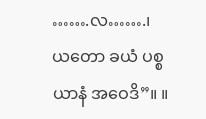…….လ…….၊ ယတော ခယံ ပစ္စယာနံ အဝေဒိ”။ ။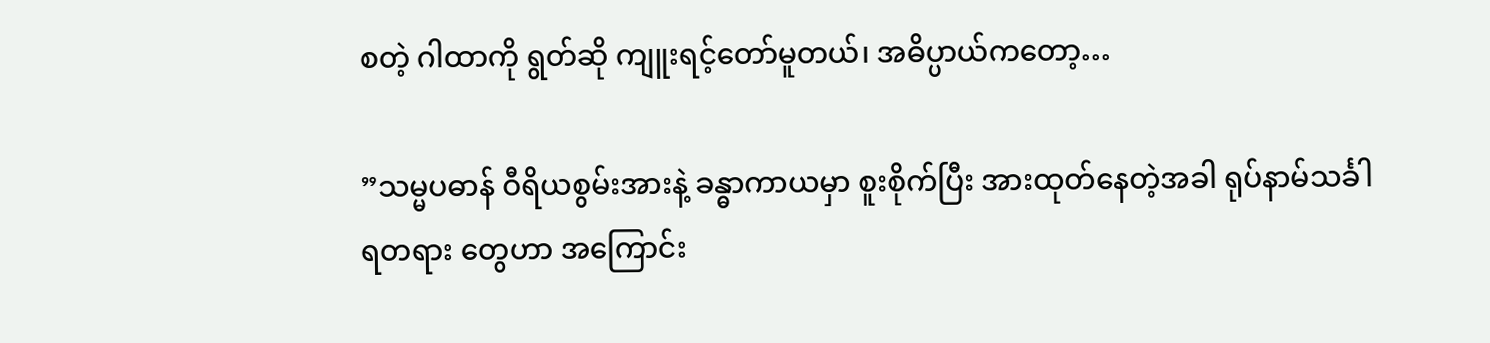စတဲ့ ဂါထာကို ရွတ်ဆို ကျူးရင့်တော်မူတယ်၊ အဓိပ္ပာယ်ကတော့…

”သမ္မပဓာန် ဝီရိယစွမ်းအားနဲ့ ခန္ဓာကာယမှာ စူးစိုက်ပြီး အားထုတ်နေတဲ့အခါ ရုပ်နာမ်သင်္ခါရတရား တွေဟာ အကြောင်း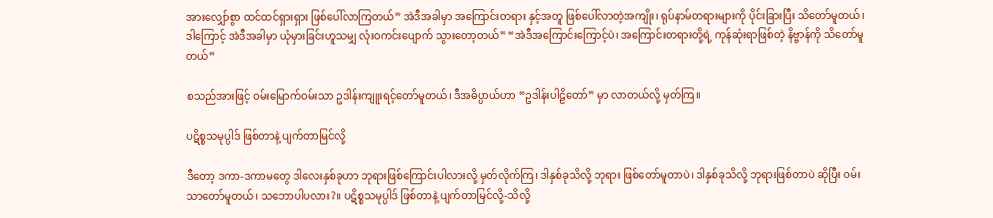အားလျှော်စွာ ထင်ထင်ရှားရှား ဖြစ်ပေါ်လာကြတယ်” အဲဒီအခါမှာ အကြောင်းတရား နှင့်အတူ ဖြစ်ပေါ်လာတဲ့အကျိုး၊ ရုပ်နာမ်တရားများကို ပိုင်းခြားပြီး သိတော်မူတယ်၊ ဒါကြောင့် အဲဒီအခါမှာ ယုံမှားခြင်းဟူသမျှ လုံးဝကင်းပျောက် သွားတော့တယ်” “အဲဒီအကြောင်းကြောင့်ပဲ၊ အကြောင်းတရားတို့ရဲ့ ကုန်ဆုံးရာဖြစ်တဲ့ နိဗ္ဗာန်ကို သိတော်မူတယ်”

စသည်အားဖြင့် ဝမ်းမြောက်ဝမ်းသာ ဥဒါန်းကျူးရင့်တော်မူတယ်၊ ဒီအဓိပ္ပာယ်ဟာ “ဥဒါန်းပါဠိတော်” မှာ လာတယ်လို့ မှတ်ကြ။

ပဋိစ္စသမုပ္ပါဒ် ဖြစ်တာနဲ့ ပျက်တာမြင်လို့

ဒီတော့ ဒကာ-ဒကာမတွေ ဒါလေးနှစ်ခုဟာ ဘုရားဖြစ်ကြောင်းပါလားလို့ မှတ်လိုက်ကြ၊ ဒါနှစ်ခုသိလို့ ဘုရား ဖြစ်တော်မူတာပဲ၊ ဒါနှစ်ခုသိလို့ ဘုရားဖြစ်တာပဲ ဆိုပြီး ဝမ်းသာတော်မူတယ်၊ သဘောပါပလား?။ ပဋိစ္စသမုပ္ပါဒ် ဖြစ်တာနဲ့ ပျက်တာမြင်လို့-သိလို့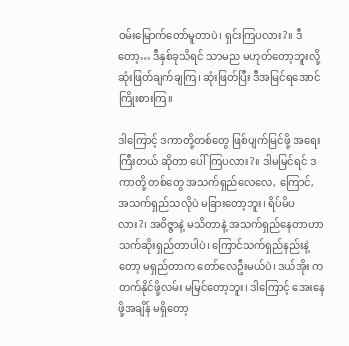ဝမ်းမြောက်တော်မူတာပဲ၊ ရှင်းကြပလား?။ ဒီတော့… ဒီနှစ်ခုသိရင် သာမည မဟုတ်တော့ဘူးလို့ ဆုံးဖြတ်ချက်ချကြ၊ ဆုံးဖြတ်ပြီး ဒီအမြင်ရအောင် ကြိုးစားကြ။

ဒါကြောင့် ဒကာတို့တစ်တွေ ဖြစ်ပျက်မြင်ဖို့ အရေးကြီးတယ် ဆိုတာ ပေါ်ကြပလား?။ ဒါမမြင်ရင် ဒကာတို့ တစ်တွေ အသက်ရှည်လေလေ, ကြောင်, အသက်ရှည်သလိုပဲ မခြားတော့ဘူး၊ ရိပ်မိပလား?၊ အဝိဇ္ဇာနဲ့ မသိတာနဲ့ အသက်ရှည်နေတာဟာ သက်ဆိုးရှည်တာပါပဲ၊ ကြောင်သက်ရှည်နည်းနဲ့တော့ မရှည်တာက တော်လေဦးမယ်ပဲ၊ ဒယ်အိုး က တက်နိုင်ဖို့လမ်း မမြင်တော့ဘူး၊ ဒါကြောင့် အေးနေဖို့အချိန် မရှိတော့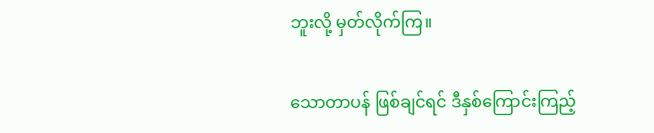ဘူးလို့ မှတ်လိုက်ကြ။

သောတာပန် ဖြစ်ချင်ရင် ဒီနှစ်ကြောင်းကြည့်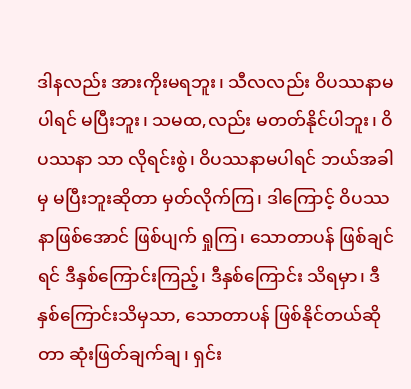ဒါနလည်း အားကိုးမရဘူး၊ သီလလည်း ဝိပဿနာမပါရင် မပြီးဘူး၊ သမထ,လည်း မတတ်နိုင်ပါဘူး၊ ဝိပဿနာ သာ လိုရင်းစွဲ၊ ဝိပဿနာမပါရင် ဘယ်အခါမှ မပြီးဘူးဆိုတာ မှတ်လိုက်ကြ၊ ဒါကြောင့် ဝိပဿနာဖြစ်အောင် ဖြစ်ပျက် ရှုကြ၊ သောတာပန် ဖြစ်ချင်ရင် ဒီနှစ်ကြောင်းကြည့်၊ ဒီနှစ်ကြောင်း သိရမှာ၊ ဒီနှစ်ကြောင်းသိမှသာ, သောတာပန် ဖြစ်နိုင်တယ်ဆိုတာ ဆုံးဖြတ်ချက်ချ၊ ရှင်း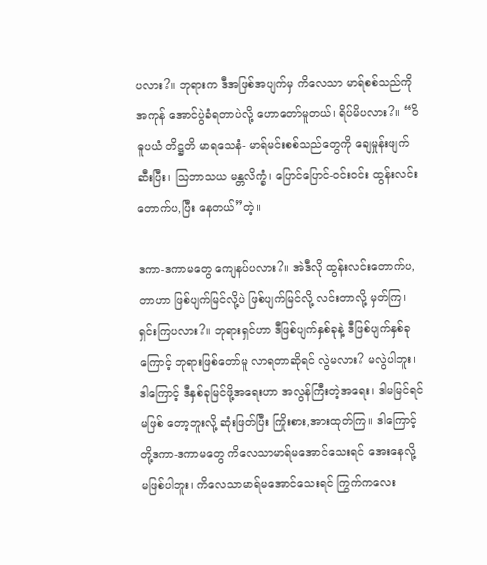ပလား?။ ဘုရားက ဒီအဖြစ်အပျက်မှ ကိလေသာ မာရ်စစ်သည်ကို အကုန် အောင်ပွဲခံရတာပဲလို့ ဟောတော်မူတယ်၊ ရိပ်မိပလား?။ “ဝိဓူပယံ တိဋ္ဌတိ မာရသေနံ- မာရ်မင်းစစ်သည်တွေကို ချေမှုန်းဖျက်ဆီးပြီး၊ ဩဘာသယ မန္တလိက္ခံ၊ ပြောင်ပြောင်-ဝင်းဝင်း ထွန်းလင်းတောက်ပ,ပြီး နေတယ်”တဲ့။

ဒကာ-ဒကာမတွေ ကျေနပ်ပလား?။ အဲဒီလို ထွန်းလင်းတောက်ပ,တာဟာ ဖြစ်ပျက်မြင်လို့ပဲ ဖြစ်ပျက်မြင်လို့ လင်းတာလို့ မှတ်ကြ၊ ရှင်းကြပလား?။ ဘုရားရှင်ဟာ ဒီဖြစ်ပျက်နှစ်ခုနဲ့ ဒီဖြစ်ပျက်နှစ်ခုကြောင့် ဘုရားဖြစ်တော်မူ လာရတာဆိုရင် လွဲမလား? မလွဲပါဘူး၊ ဒါကြောင့် ဒီနှစ်ခုမြင်ဖို့အရေးဟာ အလွန်ကြီးတဲ့အရေး၊ ဒါမမြင်ရင် မဖြစ် တော့ဘူးလို့ ဆုံးဖြတ်ပြီး ကြိုးစား,အားထုတ်ကြ။ ဒါကြောင့် တို့ဒကာ-ဒကာမတွေ ကိလေသာမာရ်မအောင်သေးရင် အေးနေလို့ မဖြစ်ပါဘူး၊ ကိလေသာမာရ်မအောင်သေးရင် ကြွက်ကလေး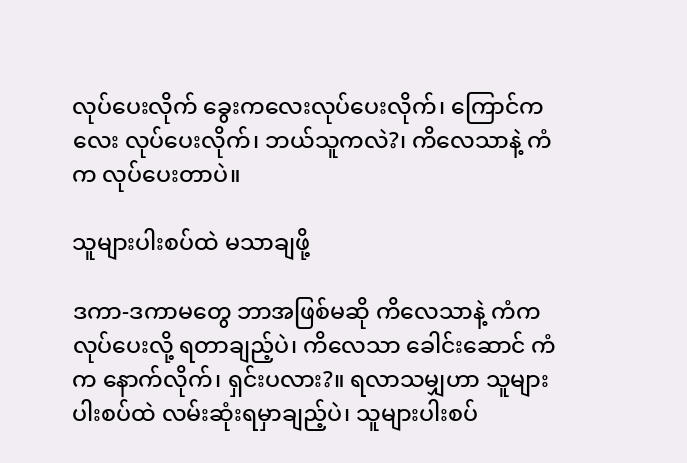လုပ်ပေးလိုက် ခွေးကလေးလုပ်ပေးလိုက်၊ ကြောင်ကလေး လုပ်ပေးလိုက်၊ ဘယ်သူကလဲ?၊ ကိလေသာနဲ့ ကံက လုပ်ပေးတာပဲ။

သူများပါးစပ်ထဲ မသာချဖို့

ဒကာ-ဒကာမတွေ ဘာအဖြစ်မဆို ကိလေသာနဲ့ ကံကလုပ်ပေးလို့ ရတာချည့်ပဲ၊ ကိလေသာ ခေါင်းဆောင် ကံက နောက်လိုက်၊ ရှင်းပလား?။ ရလာသမျှဟာ သူများပါးစပ်ထဲ လမ်းဆုံးရမှာချည့်ပဲ၊ သူများပါးစပ်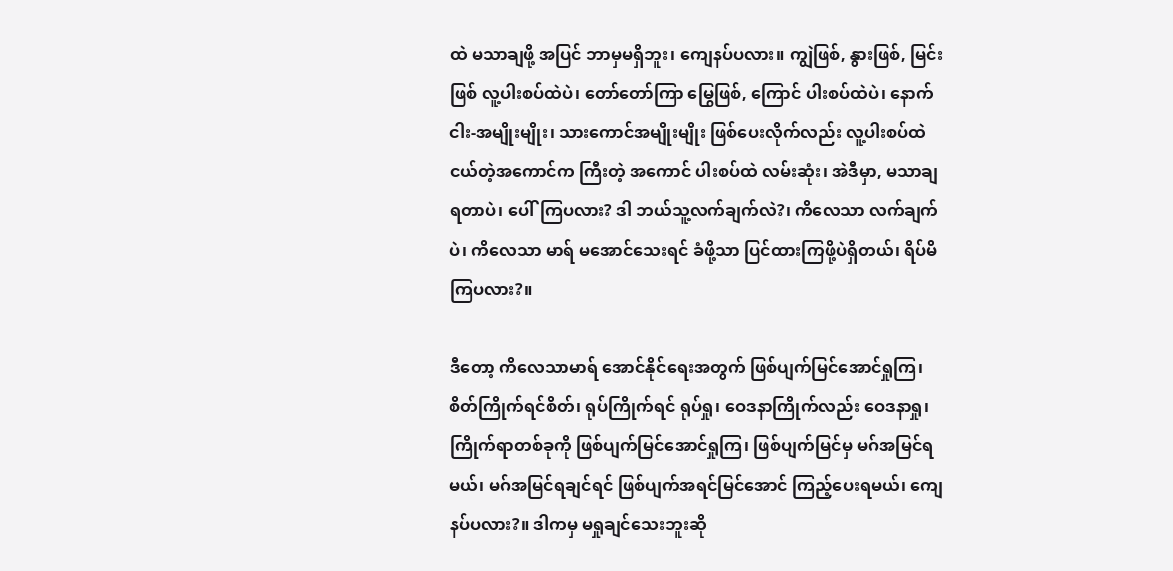ထဲ မသာချဖို့ အပြင် ဘာမှမရှိဘူး၊ ကျေနပ်ပလား။ ကျွဲဖြစ်, နွားဖြစ်, မြင်းဖြစ် လူ့ပါးစပ်ထဲပဲ၊ တော်တော်ကြာ မြွေဖြစ်, ကြောင် ပါးစပ်ထဲပဲ၊ နောက် ငါး-အမျိုးမျိုး၊ သားကောင်အမျိုးမျိုး ဖြစ်ပေးလိုက်လည်း လူ့ပါးစပ်ထဲ ငယ်တဲ့အကောင်က ကြီးတဲ့ အကောင် ပါးစပ်ထဲ လမ်းဆုံး၊ အဲဒီမှာ, မသာချရတာပဲ၊ ပေါ်ကြပလား? ဒါ ဘယ်သူ့လက်ချက်လဲ?၊ ကိလေသာ လက်ချက်ပဲ၊ ကိလေသာ မာရ် မအောင်သေးရင် ခံဖို့သာ ပြင်ထားကြဖို့ပဲရှိတယ်၊ ရိပ်မိကြပလား?။

ဒီတော့ ကိလေသာမာရ် အောင်နိုင်ရေးအတွက် ဖြစ်ပျက်မြင်အောင်ရှုကြ၊ စိတ်ကြိုက်ရင်စိတ်၊ ရုပ်ကြိုက်ရင် ရုပ်ရှု၊ ဝေဒနာကြိုက်လည်း ဝေဒနာရှု၊ ကြိုက်ရာတစ်ခုကို ဖြစ်ပျက်မြင်အောင်ရှုကြ၊ ဖြစ်ပျက်မြင်မှ မဂ်အမြင်ရမယ်၊ မဂ်အမြင်ရချင်ရင် ဖြစ်ပျက်အရင်မြင်အောင် ကြည့်ပေးရမယ်၊ ကျေနပ်ပလား?။ ဒါကမှ မရှုချင်သေးဘူးဆို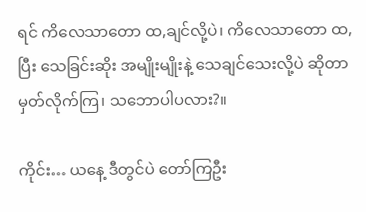ရင် ကိလေသာတော ထ,ချင်လို့ပဲ၊ ကိလေသာတော ထ,ပြီး သေခြင်းဆိုး အမျိုးမျိုးနဲ့ သေချင်သေးလို့ပဲ ဆိုတာမှတ်လိုက်ကြ၊ သဘောပါပလား?။

ကိုင်း… ယနေ့ ဒီတွင်ပဲ တော်ကြဦး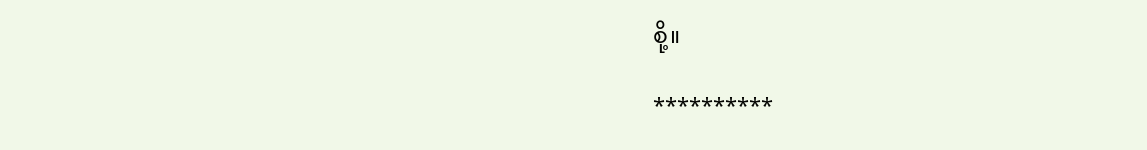စို့။

**********